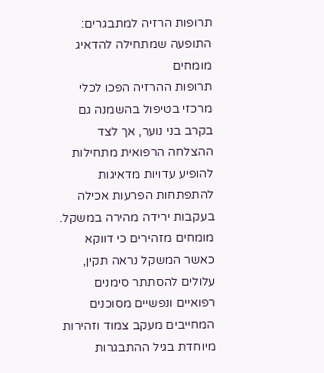תרופות הרזיה למתבגרים: התופעה שמתחילה להדאיג מומחים
תרופות ההרזיה הפכו לכלי מרכזי בטיפול בהשמנה גם בקרב בני נוער, אך לצד ההצלחה הרפואית מתחילות להופיע עדויות מדאיגות להתפתחות הפרעות אכילה בעקבות ירידה מהירה במשקל. מומחים מזהירים כי דווקא כאשר המשקל נראה תקין, עלולים להסתתר סימנים רפואיים ונפשיים מסוכנים המחייבים מעקב צמוד וזהירות מיוחדת בגיל ההתבגרות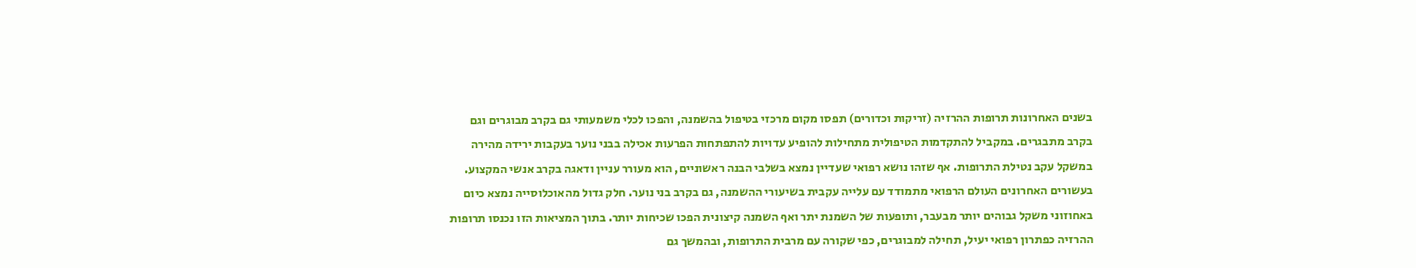בשנים האחרונות תרופות ההרזיה (זריקות וכדורים) תפסו מקום מרכזי בטיפול בהשמנה, והפכו לכלי משמעותי גם בקרב מבוגרים וגם בקרב מתבגרים. במקביל להתקדמות הטיפולית מתחילות להופיע עדויות להתפתחות הפרעות אכילה בבני נוער בעקבות ירידה מהירה במשקל עקב נטילת התרופות. אף שזהו נושא רפואי שעדיין נמצא בשלבי הבנה ראשוניים, הוא מעורר עניין ודאגה בקרב אנשי המקצוע.
בעשורים האחרונים העולם הרפואי מתמודד עם עלייה עקבית בשיעורי ההשמנה, גם בקרב בני נוער. חלק גדול מהאוכלוסייה נמצא כיום באחוזוני משקל גבוהים יותר מבעבר, ותופעות של השמנת יתר ואף השמנה קיצונית הפכו שכיחות יותר. בתוך המציאות הזו נכנסו תרופות ההרזיה כפתרון רפואי יעיל, תחילה למבוגרים, כפי שקורה עם מרבית התרופות, ובהמשך גם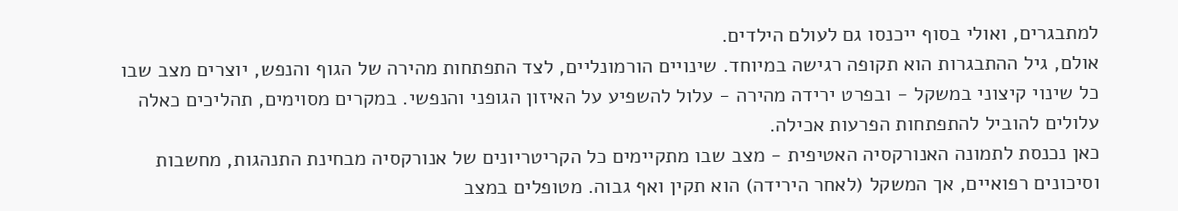למתבגרים, ואולי בסוף ייכנסו גם לעולם הילדים.
אולם, גיל ההתבגרות הוא תקופה רגישה במיוחד. שינויים הורמונליים, לצד התפתחות מהירה של הגוף והנפש, יוצרים מצב שבו כל שינוי קיצוני במשקל - ובפרט ירידה מהירה - עלול להשפיע על האיזון הגופני והנפשי. במקרים מסוימים, תהליכים כאלה עלולים להוביל להתפתחות הפרעות אכילה.
כאן נכנסת לתמונה האנורקסיה האטיפית - מצב שבו מתקיימים כל הקריטריונים של אנורקסיה מבחינת התנהגות, מחשבות וסיכונים רפואיים, אך המשקל (לאחר הירידה) הוא תקין ואף גבוה. מטופלים במצב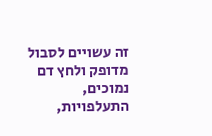זה עשויים לסבול מדופק ולחץ דם נמוכים, התעלפויות,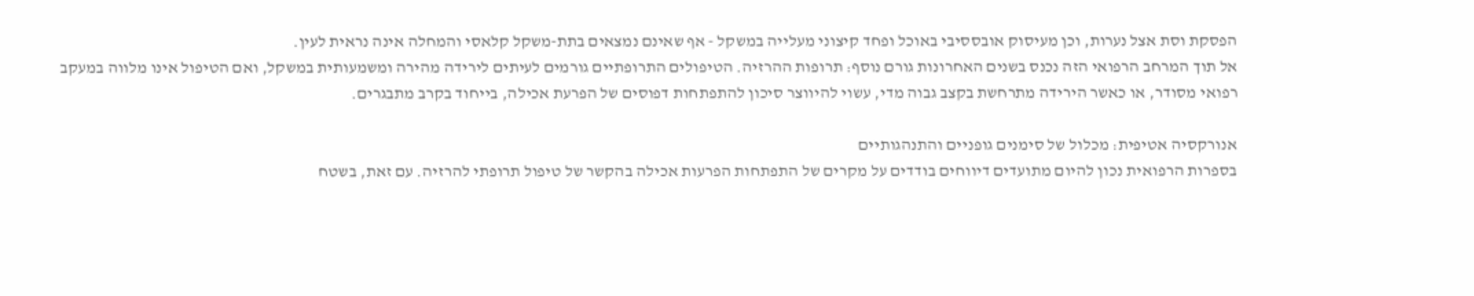הפסקת וסת אצל נערות, וכן מעיסוק אובססיבי באוכל ופחד קיצוני מעלייה במשקל - אף שאינם נמצאים בתת-משקל קלאסי והמחלה אינה נראית לעין.
אל תוך המרחב הרפואי הזה נכנס בשנים האחרונות גורם נוסף: תרופות ההרזיה. הטיפולים התרופתיים גורמים לעיתים לירידה מהירה ומשמעותית במשקל, ואם הטיפול אינו מלווה במעקב רפואי מסודר, או כאשר הירידה מתרחשת בקצב גבוה מדי, עשוי להיווצר סיכון להתפתחות דפוסים של הפרעת אכילה, בייחוד בקרב מתבגרים.

אנורקסיה אטיפית: מכלול של סימנים גופניים והתנהגותיים
בספרות הרפואית נכון להיום מתועדים דיווחים בודדים על מקרים של התפתחות הפרעות אכילה בהקשר של טיפול תרופתי להרזיה. עם זאת, בשטח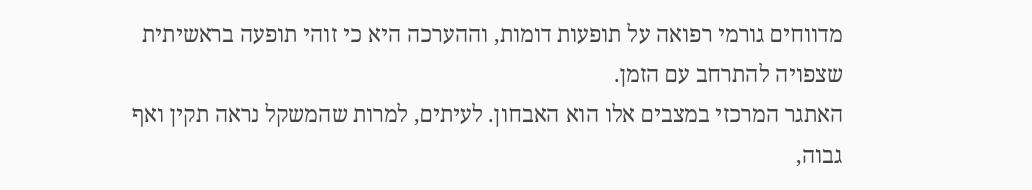מדווחים גורמי רפואה על תופעות דומות, וההערכה היא כי זוהי תופעה בראשיתית שצפויה להתרחב עם הזמן.
האתגר המרכזי במצבים אלו הוא האבחון. לעיתים, למרות שהמשקל נראה תקין ואף גבוה,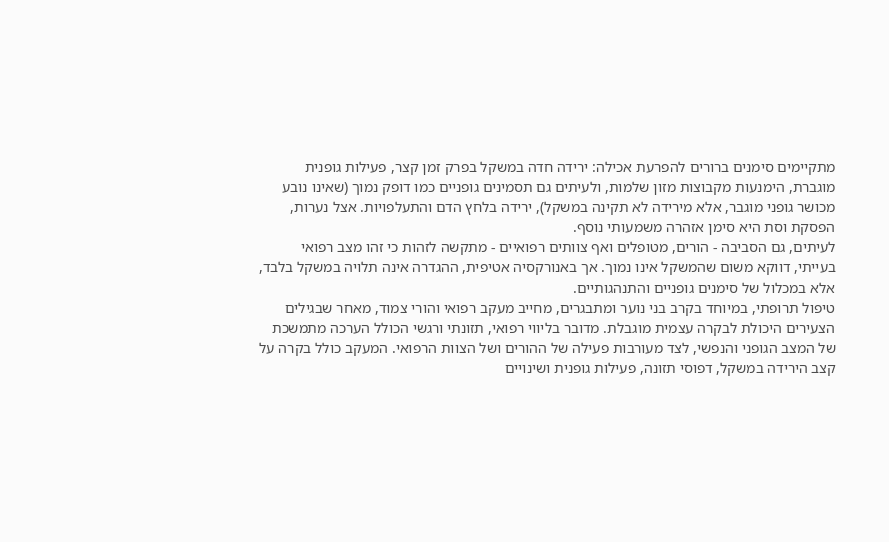מתקיימים סימנים ברורים להפרעת אכילה: ירידה חדה במשקל בפרק זמן קצר, פעילות גופנית מוגברת, הימנעות מקבוצות מזון שלמות, ולעיתים גם תסמינים גופניים כמו דופק נמוך (שאינו נובע מכושר גופני מוגבר, אלא מירידה לא תקינה במשקל), ירידה בלחץ הדם והתעלפויות. אצל נערות, הפסקת וסת היא סימן אזהרה משמעותי נוסף.
לעיתים, גם הסביבה - הורים, מטופלים ואף צוותים רפואיים - מתקשה לזהות כי זהו מצב רפואי בעייתי, דווקא משום שהמשקל אינו נמוך. אך באנורקסיה אטיפית, ההגדרה אינה תלויה במשקל בלבד, אלא במכלול של סימנים גופניים והתנהגותיים.
טיפול תרופתי, במיוחד בקרב בני נוער ומתבגרים, מחייב מעקב רפואי והורי צמוד, מאחר שבגילים הצעירים היכולת לבקרה עצמית מוגבלת. מדובר בליווי רפואי, תזונתי ורגשי הכולל הערכה מתמשכת של המצב הגופני והנפשי, לצד מעורבות פעילה של ההורים ושל הצוות הרפואי. המעקב כולל בקרה על קצב הירידה במשקל, דפוסי תזונה, פעילות גופנית ושינויים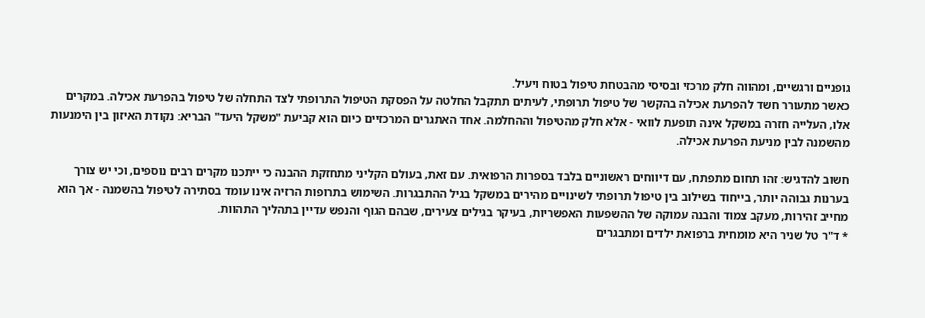גופניים ורגשיים, ומהווה חלק מרכזי ובסיסי מהבטחת טיפול בטוח ויעיל.
כאשר מתעורר חשד להפרעת אכילה בהקשר של טיפול תרופתי, לעיתים תתקבל החלטה על הפסקת הטיפול התרופתי לצד התחלה של טיפול בהפרעת אכילה. במקרים אלו, העלייה חזרה במשקל אינה תופעת לוואי - אלא חלק מהטיפול וההחלמה. אחד האתגרים המרכזיים כיום הוא קביעת "משקל היעד" הבריא: נקודת האיזון בין הימנעות מהשמנה לבין מניעת הפרעת אכילה.

חשוב להדגיש: זהו תחום מתפתח, עם דיווחים ראשוניים בלבד בספרות הרפואית. עם זאת, בעולם הקליני מתחזקת ההבנה כי ייתכנו מקרים רבים נוספים, וכי יש צורך בערנות גבוהה יותר, בייחוד בשילוב בין טיפול תרופתי לשינויים מהירים במשקל בגיל ההתבגרות. השימוש בתרופות הרזיה אינו עומד בסתירה לטיפול בהשמנה - אך הוא מחייב זהירות, מעקב צמוד והבנה עמוקה של ההשפעות האפשריות, בעיקר בגילים צעירים, שבהם הגוף והנפש עדיין בתהליך התהוות.
* ד"ר טל שניר היא מומחית ברפואת ילדים ומתבגרים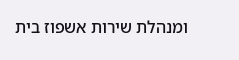ומנהלת שירות אשפוז בית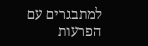למתבגרים עם הפרעות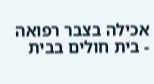אכילה בצבר רפואה - בית חולים בבית